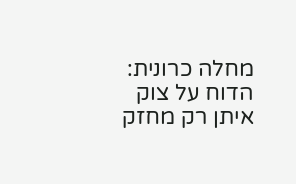מחלה כרונית: הדוח על צוק איתן רק מחזק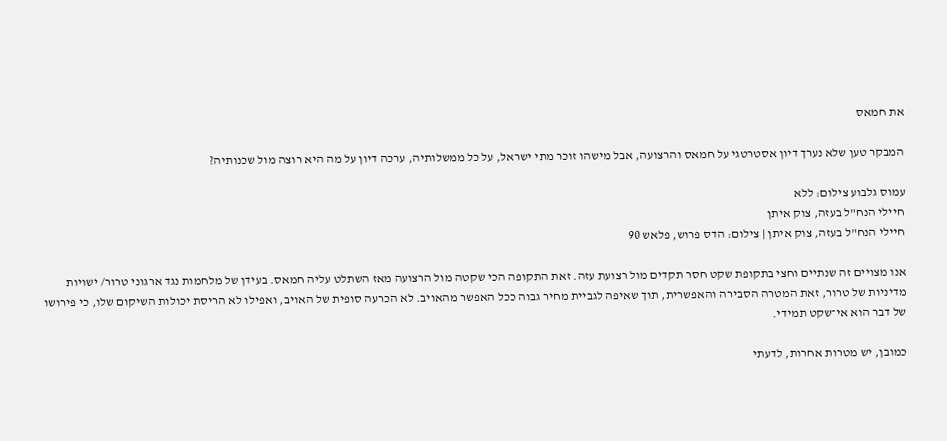את חמאס

המבקר טען שלא נערך דיון אסטרטגי על חמאס והרצועה, אבל מישהו זוכר מתי ישראל, על כל ממשלותיה, ערכה דיון על מה היא רוצה מול שכנותיה?

עמוס גלבוע צילום: ללא
חיילי הנח"ל בעזה, צוק איתן
חיילי הנח"ל בעזה, צוק איתן | צילום: הדס פרוש, פלאש 90

אנו מצויים זה שנתיים וחצי בתקופת שקט חסר תקדים מול רצועת עזה. זאת התקופה הכי שקטה מול הרצועה מאז השתלט עליה חמאס. בעידן של מלחמות נגד ארגוני טרור/ ישויות מדיניות של טרור, זאת המטרה הסבירה והאפשרית, תוך שאיפה לגביית מחיר גבוה ככל האפשר מהאויב. לא הכרעה סופית של האויב, ואפילו לא הריסת יכולות השיקום שלו, כי פירושו של דבר הוא אי־שקט תמידי.

כמובן, יש מטרות אחרות, לדעתי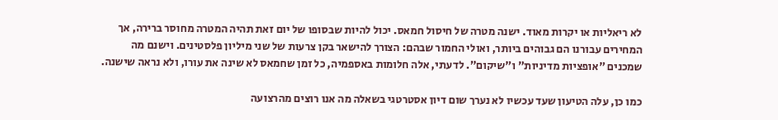לא ריאליות או יקרות מאוד. ישנה מטרה של חיסול חמאס. יכול להיות שבסופו של יום זאת תהיה המטרה מחוסר ברירה, אך המחירים עבורנו הם גבוהים ביותר, ואולי החמור שבהם: הצורך להישאר בקן צרעות של שני מיליון פלסטינים. וישנם מה שמכנים "אופציות מדיניות" ו"שיקום". לדעתי, אלה חלומות באספמיה, כל זמן שחמאס לא שינה את עורו, ולא נראה שישנה.

כמו כן, עלה הטיעון שעד עכשיו לא נערך שום דיון אסטרטגי בשאלה מה אנו רוצים מהרצועה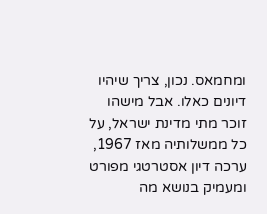ומחמאס. נכון, צריך שיהיו דיונים כאלו. אבל מישהו זוכר מתי מדינת ישראל, על כל ממשלותיה מאז 1967, ערכה דיון אסטרטגי מפורט ומעמיק בנושא מה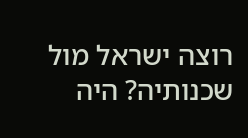רוצה ישראל מול שכנותיה? היה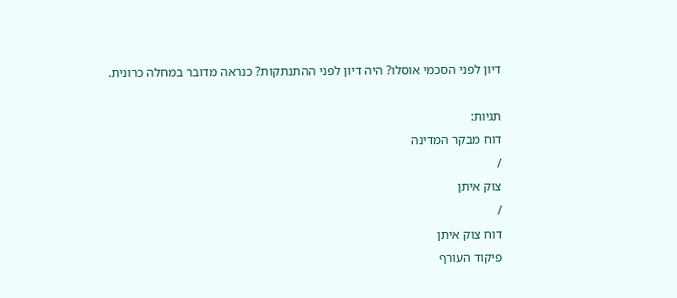דיון לפני הסכמי אוסלו? היה דיון לפני ההתנתקות? כנראה מדובר במחלה כרונית.

תגיות:
דוח מבקר המדינה
/
צוק איתן
/
דוח צוק איתן
פיקוד העורף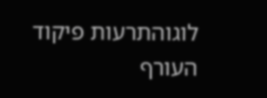לוגוהתרעות פיקוד העורף